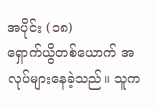အပိုင်း (၁၈)
ရှောက်ယွိတစ်ယောက် အလုပ်များနေခဲ့သည်။ သူက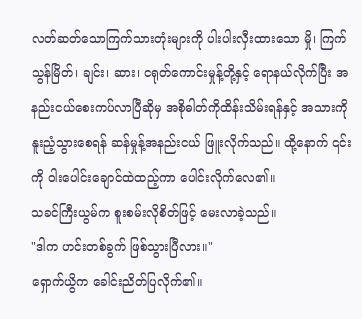လတ်ဆတ်သောကြက်သားတုံးများကို ပါးပါးလှီးထားသော မှို၊ ကြက်သွန်မြိတ်၊ ချင်း၊ ဆား၊ ငရုတ်ကောင်းမှုန့်တို့နှင့် ရောနယ်လိုက်ပြီး အနည်းငယ်စေးကပ်လာပြီဆိုမှ အစိုဓါတ်ကိုထိန်းသိမ်းရန်နှင့် အသားကိုနူးညံ့သွားစေရန် ဆန်မှုန့်အနည်းငယ် ဖြူးလိုက်သည်။ ထို့နောက် ၎င်းကို ဝါးပေါင်းချောင်ထဲထည့်ကာ ပေါင်းလိုက်လေ၏။
သခင်ကြီးယွမ်က စူးစမ်းလိုစိတ်ဖြင့် မေးလာခဲ့သည်။
"ဒါက ဟင်းတစ်ခွက် ဖြစ်သွားပြီလား။"
ရှောက်ယွိက ခေါင်းညိတ်ပြလိုက်၏။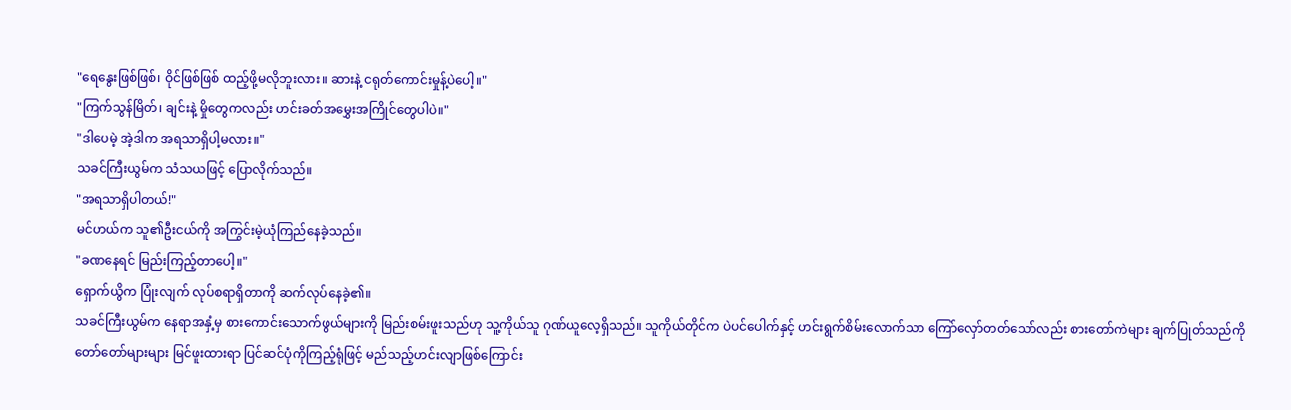"ရေနွေးဖြစ်ဖြစ်၊ ဝိုင်ဖြစ်ဖြစ် ထည့်ဖို့မလိုဘူးလား။ ဆားနဲ့ ငရုတ်ကောင်းမှုန့်ပဲပေါ့။"
"ကြက်သွန်မြိတ်၊ ချင်းနဲ့ မှိုတွေကလည်း ဟင်းခတ်အမွှေးအကြိုင်တွေပါပဲ။"
"ဒါပေမဲ့ အဲ့ဒါက အရသာရှိပါ့မလား။"
သခင်ကြီးယွမ်က သံသယဖြင့် ပြောလိုက်သည်။
"အရသာရှိပါတယ်!"
မင်ဟယ်က သူ၏ဦးငယ်ကို အကြွင်းမဲ့ယုံကြည်နေခဲ့သည်။
"ခဏနေရင် မြည်းကြည့်တာပေါ့။"
ရှောက်ယွိက ပြုံးလျက် လုပ်စရာရှိတာကို ဆက်လုပ်နေခဲ့၏။
သခင်ကြီးယွမ်က နေရာအနှံ့မှ စားကောင်းသောက်ဖွယ်များကို မြည်းစမ်းဖူးသည်ဟု သူ့ကိုယ်သူ ဂုဏ်ယူလေ့ရှိသည်။ သူကိုယ်တိုင်က ပဲပင်ပေါက်နှင့် ဟင်းရွက်စိမ်းလောက်သာ ကြော်လှော်တတ်သော်လည်း စားတော်ကဲများ ချက်ပြုတ်သည်ကို တော်တော်များများ မြင်ဖူးထားရာ ပြင်ဆင်ပုံကိုကြည့်ရုံဖြင့် မည်သည့်ဟင်းလျာဖြစ်ကြောင်း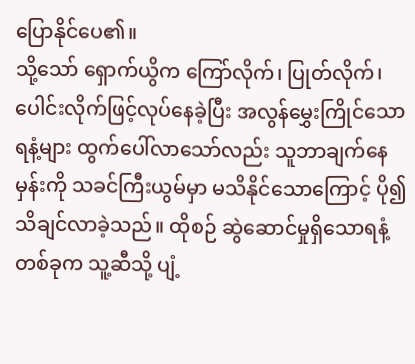ပြောနိုင်ပေ၏။
သို့သော် ရှောက်ယွိက ကြော်လိုက်၊ ပြုတ်လိုက်၊ ပေါင်းလိုက်ဖြင့်လုပ်နေခဲ့ပြီး အလွန်မွှေးကြိုင်သောရနံ့များ ထွက်ပေါ်လာသော်လည်း သူဘာချက်နေမှန်းကို သခင်ကြီးယွမ်မှာ မသိနိုင်သောကြောင့် ပို၍သိချင်လာခဲ့သည်။ ထိုစဉ် ဆွဲဆောင်မှုရှိသောရနံ့တစ်ခုက သူ့ဆီသို့ ပျံ့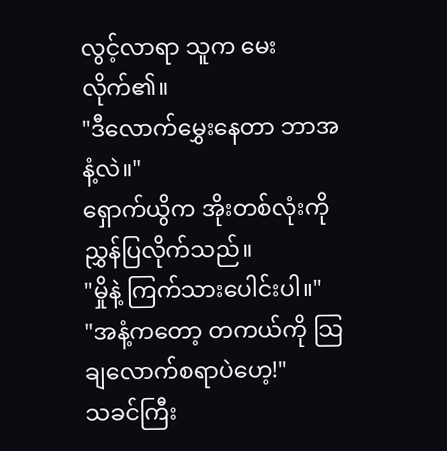လွင့်လာရာ သူက မေးလိုက်၏။
"ဒီလောက်မွှေးနေတာ ဘာအနံ့လဲ။"
ရှောက်ယွိက အိုးတစ်လုံးကို ညွှန်ပြလိုက်သည်။
"မှိုနဲ့ ကြက်သားပေါင်းပါ။"
"အနံ့ကတော့ တကယ်ကို သြချလောက်စရာပဲဟေ့!"
သခင်ကြီး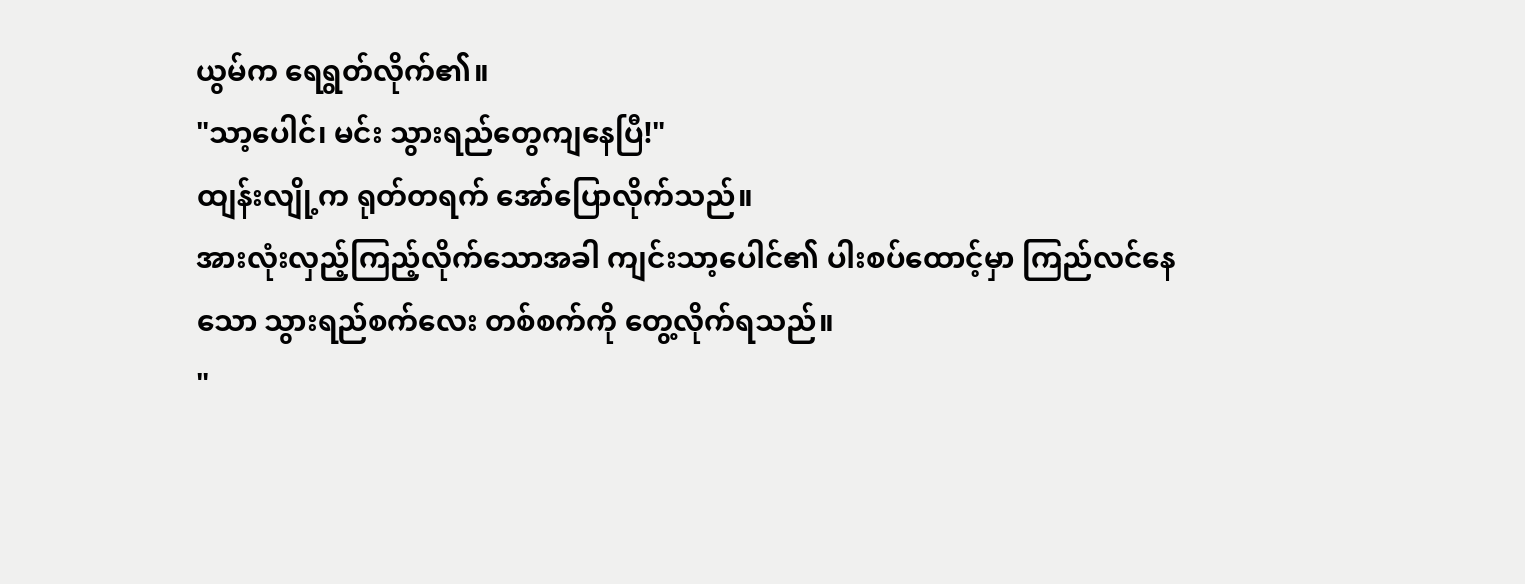ယွမ်က ရေရွတ်လိုက်၏။
"သာ့ပေါင်၊ မင်း သွားရည်တွေကျနေပြီ!"
ထျန်းလျို့က ရုတ်တရက် အော်ပြောလိုက်သည်။
အားလုံးလှည့်ကြည့်လိုက်သောအခါ ကျင်းသာ့ပေါင်၏ ပါးစပ်ထောင့်မှာ ကြည်လင်နေသော သွားရည်စက်လေး တစ်စက်ကို တွေ့လိုက်ရသည်။
"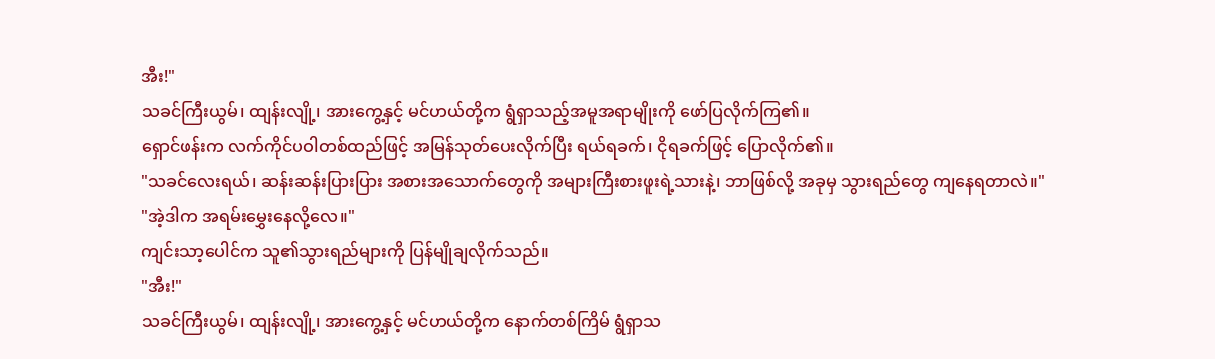အီး!"
သခင်ကြီးယွမ်၊ ထျန်းလျို့၊ အားကွေ့နှင့် မင်ဟယ်တို့က ရွံရှာသည့်အမူအရာမျိုးကို ဖော်ပြလိုက်ကြ၏။
ရှောင်ဖန်းက လက်ကိုင်ပဝါတစ်ထည်ဖြင့် အမြန်သုတ်ပေးလိုက်ပြီး ရယ်ရခက်၊ ငိုရခက်ဖြင့် ပြောလိုက်၏။
"သခင်လေးရယ်၊ ဆန်းဆန်းပြားပြား အစားအသောက်တွေကို အများကြီးစားဖူးရဲ့သားနဲ့၊ ဘာဖြစ်လို့ အခုမှ သွားရည်တွေ ကျနေရတာလဲ။"
"အဲ့ဒါက အရမ်းမွှေးနေလို့လေ။"
ကျင်းသာ့ပေါင်က သူ၏သွားရည်များကို ပြန်မျိုချလိုက်သည်။
"အီး!"
သခင်ကြီးယွမ်၊ ထျန်းလျို့၊ အားကွေ့နှင့် မင်ဟယ်တို့က နောက်တစ်ကြိမ် ရွံရှာသ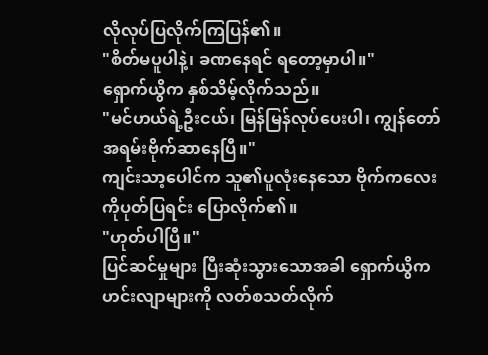လိုလုပ်ပြလိုက်ကြပြန်၏။
"စိတ်မပူပါနဲ့၊ ခဏနေရင် ရတော့မှာပါ။"
ရှောက်ယွိက နှစ်သိမ့်လိုက်သည်။
"မင်ဟယ်ရဲ့ဦးငယ်၊ မြန်မြန်လုပ်ပေးပါ၊ ကျွန်တော် အရမ်းဗိုက်ဆာနေပြီ။"
ကျင်းသာ့ပေါင်က သူ၏ပူလုံးနေသော ဗိုက်ကလေးကိုပုတ်ပြရင်း ပြောလိုက်၏။
"ဟုတ်ပါပြီ။"
ပြင်ဆင်မှုများ ပြီးဆုံးသွားသောအခါ ရှောက်ယွိက ဟင်းလျာများကို လတ်စသတ်လိုက်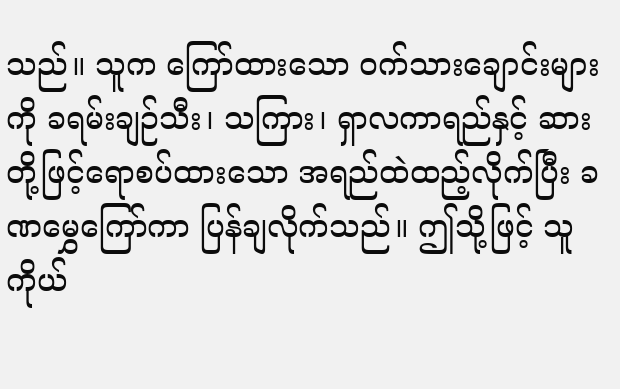သည်။ သူက ကြော်ထားသော ဝက်သားချောင်းများကို ခရမ်းချဉ်သီး၊ သကြား၊ ရှာလကာရည်နှင့် ဆားတို့ဖြင့်ရောစပ်ထားသော အရည်ထဲထည့်လိုက်ပြီး ခဏမွှေကြော်ကာ ပြန်ချလိုက်သည်။ ဤသို့ဖြင့် သူကိုယ်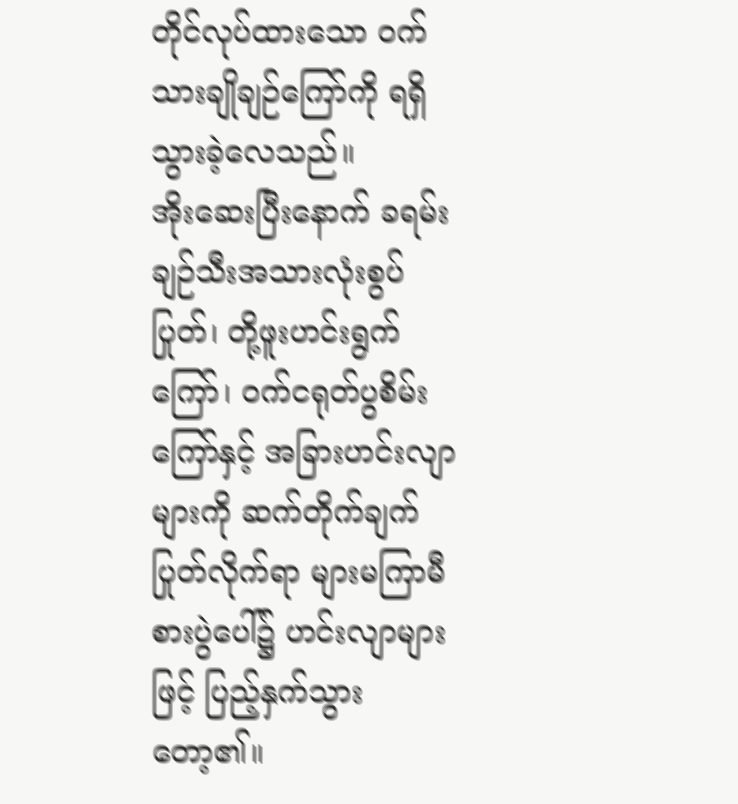တိုင်လုပ်ထားသော ဝက်သားချိုချဉ်ကြော်ကို ရရှိသွားခဲ့လေသည်။
အိုးဆေးပြီးနောက် ခရမ်းချဉ်သီးအသားလုံးစွပ်ပြုတ်၊ တို့ဖူးဟင်းရွက်ကြော်၊ ဝက်ငရုတ်ပွစိမ်းကြော်နှင့် အခြားဟင်းလျာများကို ဆက်တိုက်ချက်ပြုတ်လိုက်ရာ များမကြာမီ စားပွဲပေါ်၌ ဟင်းလျာများဖြင့် ပြည့်နှက်သွားတော့၏။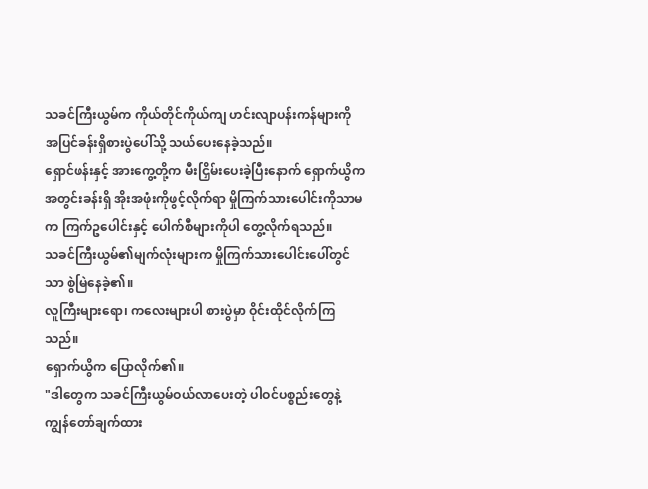သခင်ကြီးယွမ်က ကိုယ်တိုင်ကိုယ်ကျ ဟင်းလျာပန်းကန်များကို အပြင်ခန်းရှိစားပွဲပေါ်သို့ သယ်ပေးနေခဲ့သည်။
ရှောင်ဖန်းနှင့် အားကွေ့တို့က မီးငြှိမ်းပေးခဲ့ပြီးနောက် ရှောက်ယွိက အတွင်းခန်းရှိ အိုးအဖုံးကိုဖွင့်လိုက်ရာ မှိုကြက်သားပေါင်းကိုသာမက ကြက်ဥပေါင်းနှင့် ပေါက်စီများကိုပါ တွေ့လိုက်ရသည်။
သခင်ကြီးယွမ်၏မျက်လုံးများက မှိုကြက်သားပေါင်းပေါ်တွင်သာ စွဲမြဲနေခဲ့၏။
လူကြီးများရော၊ ကလေးများပါ စားပွဲမှာ ဝိုင်းထိုင်လိုက်ကြသည်။
ရှောက်ယွိက ပြောလိုက်၏။
"ဒါတွေက သခင်ကြီးယွမ်ဝယ်လာပေးတဲ့ ပါဝင်ပစ္စည်းတွေနဲ့ ကျွန်တော်ချက်ထား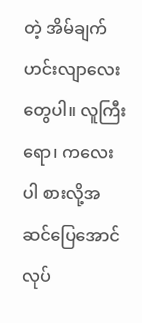တဲ့ အိမ်ချက်ဟင်းလျာလေးတွေပါ။ လူကြီးရော၊ ကလေးပါ စားလို့အဆင်ပြေအောင်လုပ်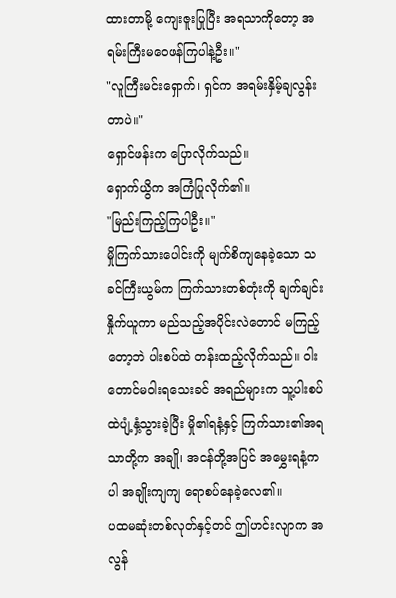ထားတာမို့ ကျေးဇူးပြုပြီး အရသာကိုတော့ အရမ်းကြီးမဝေဖန်ကြပါနဲ့ဦး။"
"လူကြီးမင်းရှောက်၊ ရှင်က အရမ်းနှိမ့်ချလွန်းတာပဲ။"
ရှောင်ဖန်းက ပြောလိုက်သည်။
ရှောက်ယွိက အကြံပြုလိုက်၏။
"မြည်းကြည့်ကြပါဦး။"
မှိုကြက်သားပေါင်းကို မျက်စိကျနေခဲ့သော သခင်ကြီးယွမ်က ကြက်သားတစ်တုံးကို ချက်ချင်းနှိုက်ယူကာ မည်သည့်အပိုင်းလဲတောင် မကြည့်တော့ဘဲ ပါးစပ်ထဲ တန်းထည့်လိုက်သည်။ ဝါးတောင်မဝါးရသေးခင် အရည်များက သူ့ပါးစပ်ထဲပျံ့နှံ့သွားခဲ့ပြီး မှို၏ရနံ့နှင့် ကြက်သား၏အရသာတို့က အချို၊ အငန်တို့အပြင် အမွှေးရနံ့ကပါ အချိုးကျကျ ရောစပ်နေခဲ့လေ၏။
ပထမဆုံးတစ်လုတ်နှင့်တင် ဤဟင်းလျာက အလွန်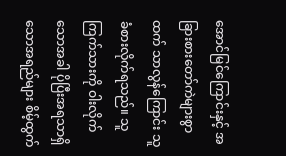အောင်မြင်ကြောင်းနှင့် အခြားစားတော်ကဲများစွာထက် သာလွန်ကြောင်း သူ ခံစားလိုက်ရသည်။ သူ ကြက်သားကို ဝါးလိုက်သောအခါ ပိုပြီးအရသာရှိသောအရည်များ စိမ့်ထွက်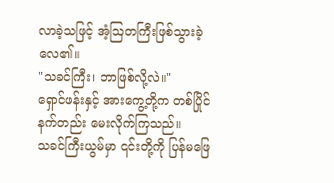လာခဲ့သဖြင့် အံ့ဩတကြီးဖြစ်သွားခဲ့လေ၏။
"သခင်ကြီး၊ ဘာဖြစ်လို့လဲ။"
ရှောင်ဖန်းနှင့် အားကွေ့တို့က တစ်ပြိုင်နက်တည်း မေးလိုက်ကြသည်။
သခင်ကြီးယွမ်မှာ ၎င်းတို့ကို ပြန်မဖြေ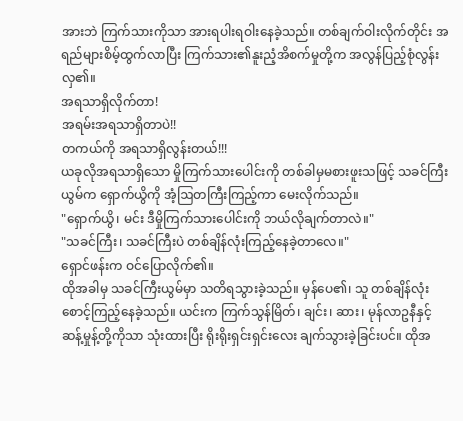အားဘဲ ကြက်သားကိုသာ အားရပါးရဝါးနေခဲ့သည်။ တစ်ချက်ဝါးလိုက်တိုင်း အရည်များစိမ့်ထွက်လာပြီး ကြက်သား၏နူးညံ့အိစက်မှုတို့က အလွန်ပြည့်စုံလွန်းလှ၏။
အရသာရှိလိုက်တာ!
အရမ်းအရသာရှိတာပဲ!!
တကယ်ကို အရသာရှိလွန်းတယ်!!!
ယခုလိုအရသာရှိသော မှိုကြက်သားပေါင်းကို တစ်ခါမှမစားဖူးသဖြင့် သခင်ကြီးယွမ်က ရှောက်ယွိကို အံ့ဩတကြီးကြည့်ကာ မေးလိုက်သည်။
"ရှောက်ယွိ၊ မင်း ဒီမှိုကြက်သားပေါင်းကို ဘယ်လိုချက်တာလဲ။"
"သခင်ကြီး၊ သခင်ကြီးပဲ တစ်ချိန်လုံးကြည့်နေခဲ့တာလေ။"
ရှောင်ဖန်းက ဝင်ပြောလိုက်၏။
ထိုအခါမှ သခင်ကြီးယွမ်မှာ သတိရသွားခဲ့သည်။ မှန်ပေ၏၊ သူ တစ်ချိန်လုံး စောင့်ကြည့်နေခဲ့သည်။ ယင်းက ကြက်သွန်မြိတ်၊ ချင်း၊ ဆား၊ မုန်လာဥနီနှင့် ဆန့်မှုန့်တို့ကိုသာ သုံးထားပြီး ရိုးရိုးရှင်းရှင်းလေး ချက်သွားခဲ့ခြင်းပင်။ ထိုအ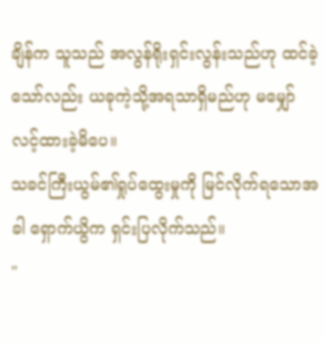ချိန်က သူသည် အလွန်ရိုးရှင်းလွန်းသည်ဟု ထင်ခဲ့သော်လည်း ယခုကဲ့သို့အရသာရှိမည်ဟု မမျှော်လင့်ထားခဲ့မိပေ။
သခင်ကြီးယွမ်၏ရှုပ်ထွေးမှုကို မြင်လိုက်ရသောအခါ ရှောက်ယွိက ရှင်းပြလိုက်သည်။
"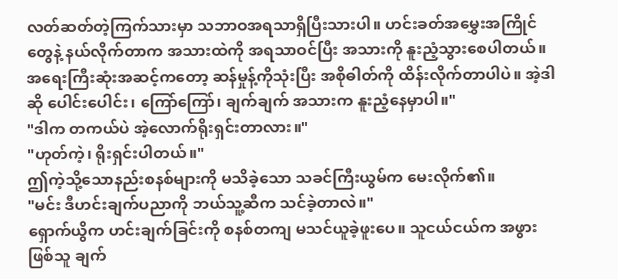လတ်ဆတ်တဲ့ကြက်သားမှာ သဘာဝအရသာရှိပြီးသားပါ။ ဟင်းခတ်အမွှေးအကြိုင်တွေနဲ့ နယ်လိုက်တာက အသားထဲကို အရသာဝင်ပြီး အသားကို နူးညံ့သွားစေပါတယ်။ အရေးကြီးဆုံးအဆင့်ကတော့ ဆန်မှုန့်ကိုသုံးပြီး အစိုဓါတ်ကို ထိန်းလိုက်တာပါပဲ။ အဲ့ဒါဆို ပေါင်းပေါင်း၊ ကြော်ကြော်၊ ချက်ချက် အသားက နူးညံ့နေမှာပါ။"
"ဒါက တကယ်ပဲ အဲ့လောက်ရိုးရှင်းတာလား။"
"ဟုတ်ကဲ့၊ ရိုးရှင်းပါတယ်။"
ဤကဲ့သို့သောနည်းစနစ်များကို မသိခဲ့သော သခင်ကြီးယွမ်က မေးလိုက်၏။
"မင်း ဒီဟင်းချက်ပညာကို ဘယ်သူ့ဆီက သင်ခဲ့တာလဲ။"
ရှောက်ယွိက ဟင်းချက်ခြင်းကို စနစ်တကျ မသင်ယူခဲ့ဖူးပေ။ သူငယ်ငယ်က အဖွားဖြစ်သူ ချက်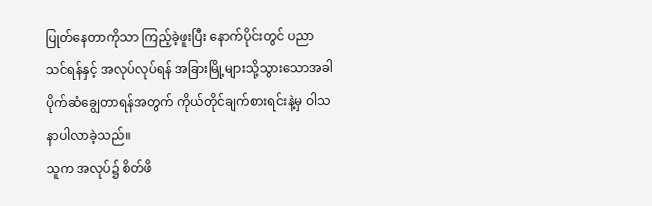ပြုတ်နေတာကိုသာ ကြည့်ခဲ့ဖူးပြီး နောက်ပိုင်းတွင် ပညာသင်ရန်နှင့် အလုပ်လုပ်ရန် အခြားမြို့များသို့သွားသောအခါ ပိုက်ဆံချွေတာရန်အတွက် ကိုယ်တိုင်ချက်စားရင်းနဲ့မှ ဝါသနာပါလာခဲ့သည်။
သူက အလုပ်၌ စိတ်ဖိ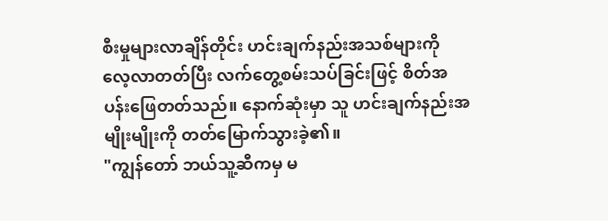စီးမှုများလာချိန်တိုင်း ဟင်းချက်နည်းအသစ်များကို လေ့လာတတ်ပြီး လက်တွေ့စမ်းသပ်ခြင်းဖြင့် စိတ်အပန်းဖြေတတ်သည်။ နောက်ဆုံးမှာ သူ ဟင်းချက်နည်းအမျိုးမျိုးကို တတ်မြောက်သွားခဲ့၏။
"ကျွန်တော် ဘယ်သူ့ဆီကမှ မ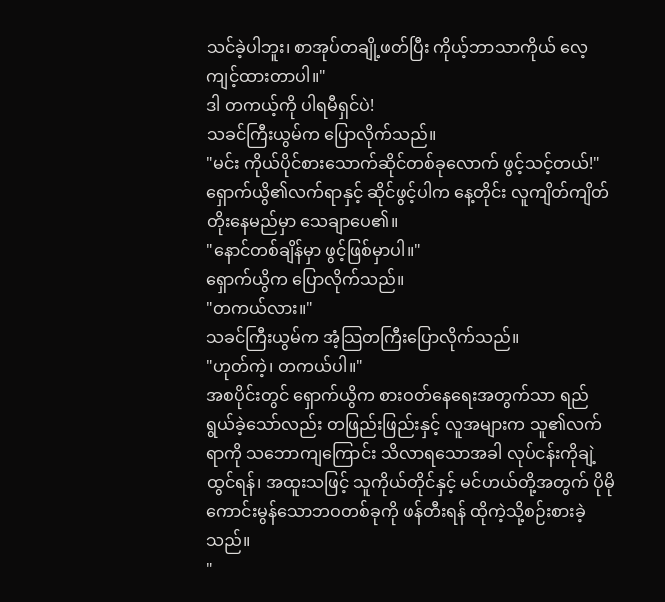သင်ခဲ့ပါဘူး၊ စာအုပ်တချို့ဖတ်ပြီး ကိုယ့်ဘာသာကိုယ် လေ့ကျင့်ထားတာပါ။"
ဒါ တကယ့်ကို ပါရမီရှင်ပဲ!
သခင်ကြီးယွမ်က ပြောလိုက်သည်။
"မင်း ကိုယ်ပိုင်စားသောက်ဆိုင်တစ်ခုလောက် ဖွင့်သင့်တယ်!"
ရှောက်ယွိ၏လက်ရာနှင့် ဆိုင်ဖွင့်ပါက နေ့တိုင်း လူကျိတ်ကျိတ်တိုးနေမည်မှာ သေချာပေ၏။
"နောင်တစ်ချိန်မှာ ဖွင့်ဖြစ်မှာပါ။"
ရှောက်ယွိက ပြောလိုက်သည်။
"တကယ်လား။"
သခင်ကြီးယွမ်က အံ့သြတကြီးပြောလိုက်သည်။
"ဟုတ်ကဲ့၊ တကယ်ပါ။"
အစပိုင်းတွင် ရှောက်ယွိက စားဝတ်နေရေးအတွက်သာ ရည်ရွယ်ခဲ့သော်လည်း တဖြည်းဖြည်းနှင့် လူအများက သူ၏လက်ရာကို သဘောကျကြောင်း သိလာရသောအခါ လုပ်ငန်းကိုချဲ့ထွင်ရန်၊ အထူးသဖြင့် သူကိုယ်တိုင်နှင့် မင်ဟယ်တို့အတွက် ပိုမိုကောင်းမွန်သောဘဝတစ်ခုကို ဖန်တီးရန် ထိုကဲ့သို့စဉ်းစားခဲ့သည်။
"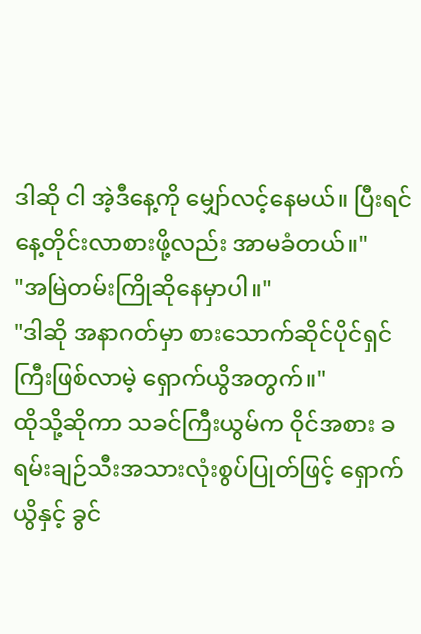ဒါဆို ငါ အဲ့ဒီနေ့ကို မျှော်လင့်နေမယ်။ ပြီးရင် နေ့တိုင်းလာစားဖို့လည်း အာမခံတယ်။"
"အမြဲတမ်းကြိုဆိုနေမှာပါ။"
"ဒါဆို အနာဂတ်မှာ စားသောက်ဆိုင်ပိုင်ရှင်ကြီးဖြစ်လာမဲ့ ရှောက်ယွိအတွက်။"
ထိုသို့ဆိုကာ သခင်ကြီးယွမ်က ဝိုင်အစား ခရမ်းချဉ်သီးအသားလုံးစွပ်ပြုတ်ဖြင့် ရှောက်ယွိနှင့် ခွင်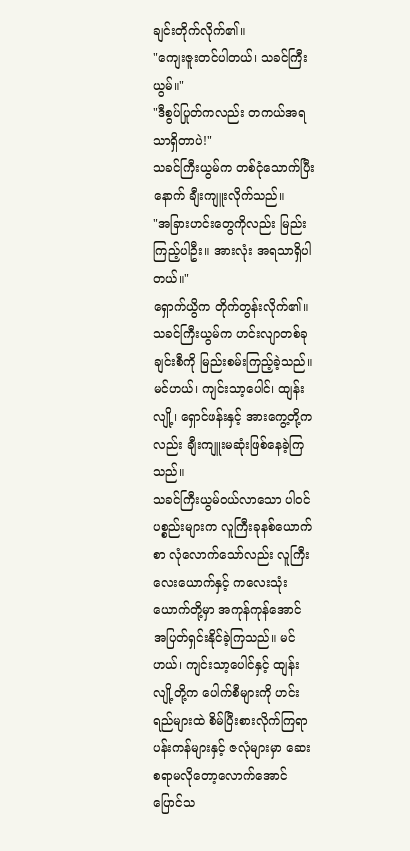ချင်းတိုက်လိုက်၏။
"ကျေးဇူးတင်ပါတယ်၊ သခင်ကြီးယွမ်။"
"ဒီစွပ်ပြုတ်ကလည်း တကယ်အရသာရှိတာပဲ!"
သခင်ကြီးယွမ်က တစ်ငုံသောက်ပြီးနောက် ချီးကျူးလိုက်သည်။
"အခြားဟင်းတွေကိုလည်း မြည်းကြည့်ပါဦး။ အားလုံး အရသာရှိပါတယ်။"
ရှောက်ယွိက တိုက်တွန်းလိုက်၏။
သခင်ကြီးယွမ်က ဟင်းလျာတစ်ခုချင်းစီကို မြည်းစမ်းကြည့်ခဲ့သည်။
မင်ဟယ်၊ ကျင်းသာ့ပေါင်၊ ထျန်းလျို့၊ ရှောင်ဖန်းနှင့် အားကွေ့တို့ကလည်း ချီးကျူးမဆုံးဖြစ်နေခဲ့ကြသည်။
သခင်ကြီးယွမ်ဝယ်လာသော ပါဝင်ပစ္စည်းများက လူကြီးခုနစ်ယောက်စာ လုံလောက်သော်လည်း လူကြီးလေးယောက်နှင့် ကလေးသုံးယောက်တို့မှာ အကုန်ကုန်အောင် အပြတ်ရှင်းနိုင်ခဲ့ကြသည်။ မင်ဟယ်၊ ကျင်းသာ့ပေါင်နှင့် ထျန်းလျို့တို့က ပေါက်စီများကို ဟင်းရည်များထဲ စိမ်ပြီးစားလိုက်ကြရာ ပန်းကန်များနှင့် ဇလုံများမှာ ဆေးစရာမလိုတော့လောက်အောင် ပြောင်သ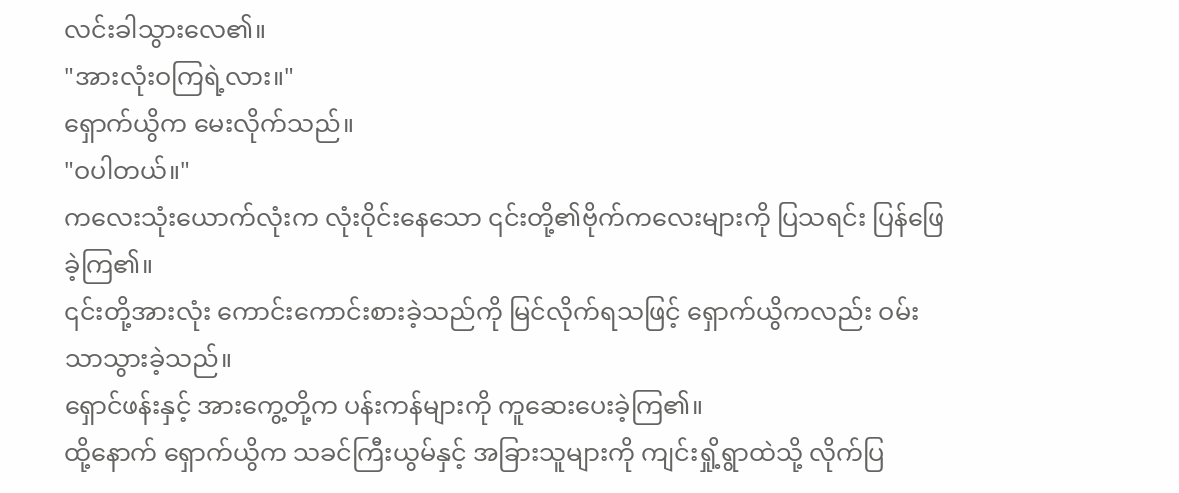လင်းခါသွားလေ၏။
"အားလုံးဝကြရဲ့လား။"
ရှောက်ယွိက မေးလိုက်သည်။
"ဝပါတယ်။"
ကလေးသုံးယောက်လုံးက လုံးဝိုင်းနေသော ၎င်းတို့၏ဗိုက်ကလေးများကို ပြသရင်း ပြန်ဖြေခဲ့ကြ၏။
၎င်းတို့အားလုံး ကောင်းကောင်းစားခဲ့သည်ကို မြင်လိုက်ရသဖြင့် ရှောက်ယွိကလည်း ဝမ်းသာသွားခဲ့သည်။
ရှောင်ဖန်းနှင့် အားကွေ့တို့က ပန်းကန်များကို ကူဆေးပေးခဲ့ကြ၏။
ထို့နောက် ရှောက်ယွိက သခင်ကြီးယွမ်နှင့် အခြားသူများကို ကျင်းရှို့ရွာထဲသို့ လိုက်ပြ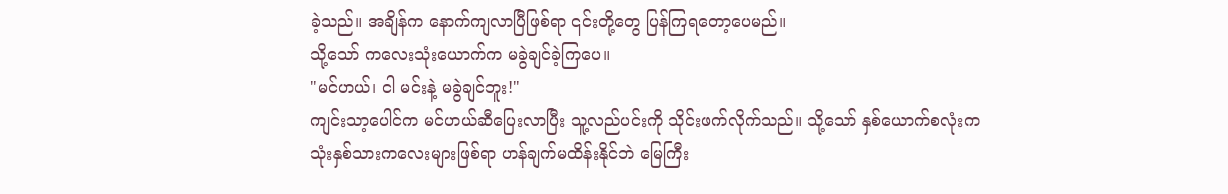ခဲ့သည်။ အချိန်က နောက်ကျလာပြီဖြစ်ရာ ၎င်းတို့တွေ ပြန်ကြရတော့ပေမည်။
သို့သော် ကလေးသုံးယောက်က မခွဲချင်ခဲ့ကြပေ။
"မင်ဟယ်၊ ငါ မင်းနဲ့ မခွဲချင်ဘူး!"
ကျင်းသာ့ပေါင်က မင်ဟယ်ဆီပြေးလာပြီး သူ့လည်ပင်းကို သိုင်းဖက်လိုက်သည်။ သို့သော် နှစ်ယောက်စလုံးက သုံးနှစ်သားကလေးများဖြစ်ရာ ဟန်ချက်မထိန်းနိုင်ဘဲ မြေကြီး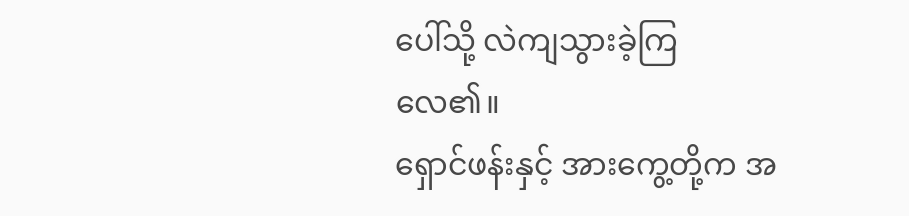ပေါ်သို့ လဲကျသွားခဲ့ကြလေ၏။
ရှောင်ဖန်းနှင့် အားကွေ့တို့က အ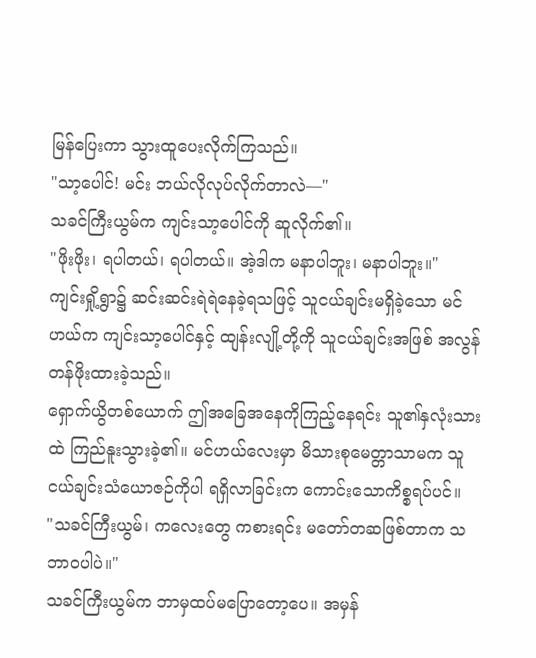မြန်ပြေးကာ သွားထူပေးလိုက်ကြသည်။
"သာ့ပေါင်! မင်း ဘယ်လိုလုပ်လိုက်တာလဲ—"
သခင်ကြီးယွမ်က ကျင်းသာ့ပေါင်ကို ဆူလိုက်၏။
"ဖိုးဖိုး၊ ရပါတယ်၊ ရပါတယ်။ အဲ့ဒါက မနာပါဘူး၊ မနာပါဘူး။"
ကျင်းရှို့ရွာ၌ ဆင်းဆင်းရဲရဲနေခဲ့ရသဖြင့် သူငယ်ချင်းမရှိခဲ့သော မင်ဟယ်က ကျင်းသာ့ပေါင်နှင့် ထျန်းလျို့တို့ကို သူငယ်ချင်းအဖြစ် အလွန်တန်ဖိုးထားခဲ့သည်။
ရှောက်ယွိတစ်ယောက် ဤအခြေအနေကိုကြည့်နေရင်း သူ၏နှလုံးသားထဲ ကြည်နူးသွားခဲ့၏။ မင်ဟယ်လေးမှာ မိသားစုမေတ္တာသာမက သူငယ်ချင်းသံယောဇဉ်ကိုပါ ရရှိလာခြင်းက ကောင်းသောကိစ္စရပ်ပင်။
"သခင်ကြီးယွမ်၊ ကလေးတွေ ကစားရင်း မတော်တဆဖြစ်တာက သဘာဝပါပဲ။"
သခင်ကြီးယွမ်က ဘာမှထပ်မပြောတော့ပေ။ အမှန်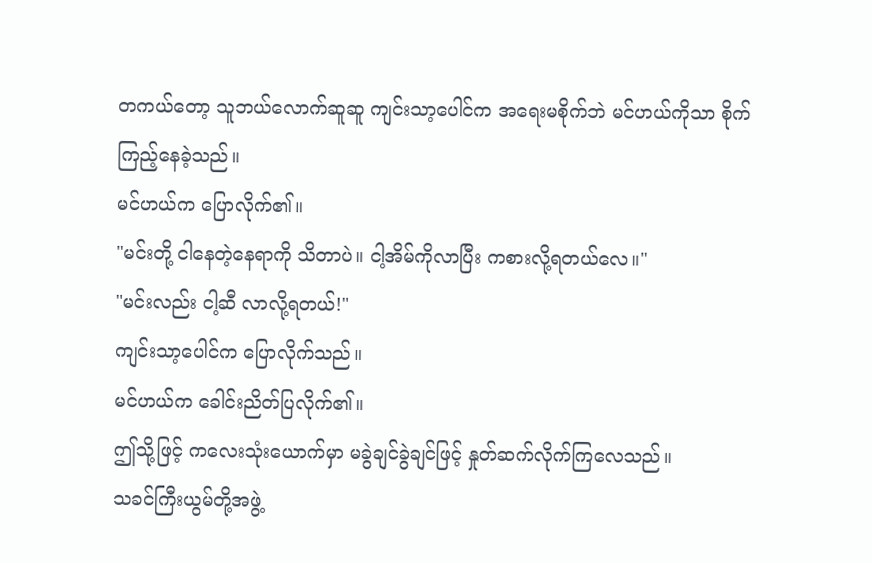တကယ်တော့ သူဘယ်လောက်ဆူဆူ ကျင်းသာ့ပေါင်က အရေးမစိုက်ဘဲ မင်ဟယ်ကိုသာ စိုက်ကြည့်နေခဲ့သည်။
မင်ဟယ်က ပြောလိုက်၏။
"မင်းတို့ ငါနေတဲ့နေရာကို သိတာပဲ။ ငါ့အိမ်ကိုလာပြီး ကစားလို့ရတယ်လေ။"
"မင်းလည်း ငါ့ဆီ လာလို့ရတယ်!"
ကျင်းသာ့ပေါင်က ပြောလိုက်သည်။
မင်ဟယ်က ခေါင်းညိတ်ပြလိုက်၏။
ဤသို့ဖြင့် ကလေးသုံးယောက်မှာ မခွဲချင်ခွဲချင်ဖြင့် နှုတ်ဆက်လိုက်ကြလေသည်။
သခင်ကြီးယွမ်တို့အဖွဲ့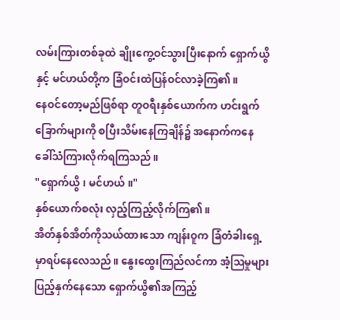လမ်းကြားတစ်ခုထဲ ချိုးကွေ့ဝင်သွားပြီးနောက် ရှောက်ယွိနှင့် မင်ဟယ်တို့က ခြံဝင်းထဲပြန်ဝင်လာခဲ့ကြ၏။
နေဝင်တော့မည်ဖြစ်ရာ တူဝရီးနှစ်ယောက်က ဟင်းရွက်ခြောက်များကို စပြီးသိမ်းနေကြချိန်၌ အနောက်ကနေ ခေါ်သံကြားလိုက်ရကြသည်။
"ရှောက်ယွိ၊ မင်ဟယ်။"
နှစ်ယောက်စလုံး လှည့်ကြည့်လိုက်ကြ၏။
အိတ်နှစ်အိတ်ကိုသယ်ထားသော ကျန်းဝူက ခြံတံခါးရှေ့မှာရပ်နေလေသည်။ နွေးထွေးကြည်လင်ကာ အံ့ဩမှုများပြည့်နှက်နေသော ရှောက်ယွိ၏အကြည့်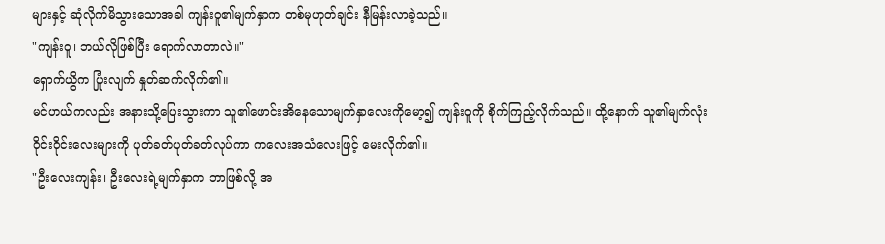များနှင့် ဆုံလိုက်မိသွားသောအခါ ကျန်းဝူ၏မျက်နှာက တစ်မုဟုတ်ချင်း နီမြန်းလာခဲ့သည်။
"ကျန်းဝူ၊ ဘယ်လိုဖြစ်ပြီး ရောက်လာတာလဲ။"
ရှောက်ယွိက ပြုံးလျက် နှုတ်ဆက်လိုက်၏။
မင်ဟယ်ကလည်း အနားသို့ပြေးသွားကာ သူ၏ဖောင်းအိနေသောမျက်နှာလေးကိုမော့၍ ကျန်းဝူကို စိုက်ကြည့်လိုက်သည်။ ထို့နောက် သူ၏မျက်လုံးဝိုင်းဝိုင်းလေးများကို ပုတ်ခတ်ပုတ်ခတ်လုပ်ကာ ကလေးအသံလေးဖြင့် မေးလိုက်၏။
"ဦးလေးကျန်း၊ ဦးလေးရဲ့မျက်နှာက ဘာဖြစ်လို့ အ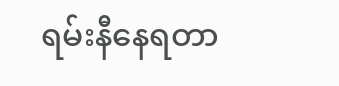ရမ်းနီနေရတာ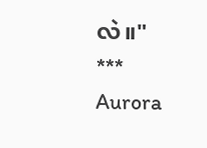လဲ။"
***
Aurora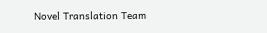Novel Translation Team